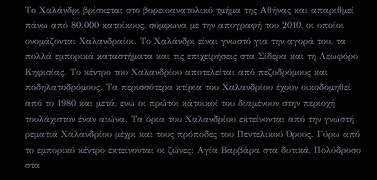Το Χαλάνδρι βρίσκεται στο βορειοανατολικό τμήμα της Αθήνας και απαριθμεί πάνω από 80.000 κατοίκους, σύμφωνα με την απογραφή του 2010, οι οποίοι ονομάζονται Χαλανδραίοι. Το Χαλάνδρι είναι γνωστό για την αγορά του, τα πολλά εμπορικά καταστήματα και τις επιχειρήσεις στα Σίδερα και τη Λεωφόρο Κηφισίας. Το κέντρο του Χαλανδρίου αποτελείται από πεζοδρόμους και ποδηλατοδρόμους. Τα περισσότερα κτίρια του Χαλανδρίου έχουν οικοδομηθεί από το 1980 και μετά, ενώ οι πρώτοι κάτοικοί του διαμένουν στην περιοχή τουλάχιστον έναν αιώνα. Τα όρια του Χαλανδρίου εκτείνονται από την γνωστή ρεματιά Χαλανδρίου μέχρι και τους πρόποδες του Πεντελικού Όρους. Γύρω από το εμπορικό κέντρο εκτείνονται οι ζώνες: Αγία Βαρβάρα στα δυτικά, Πολύδροσο στα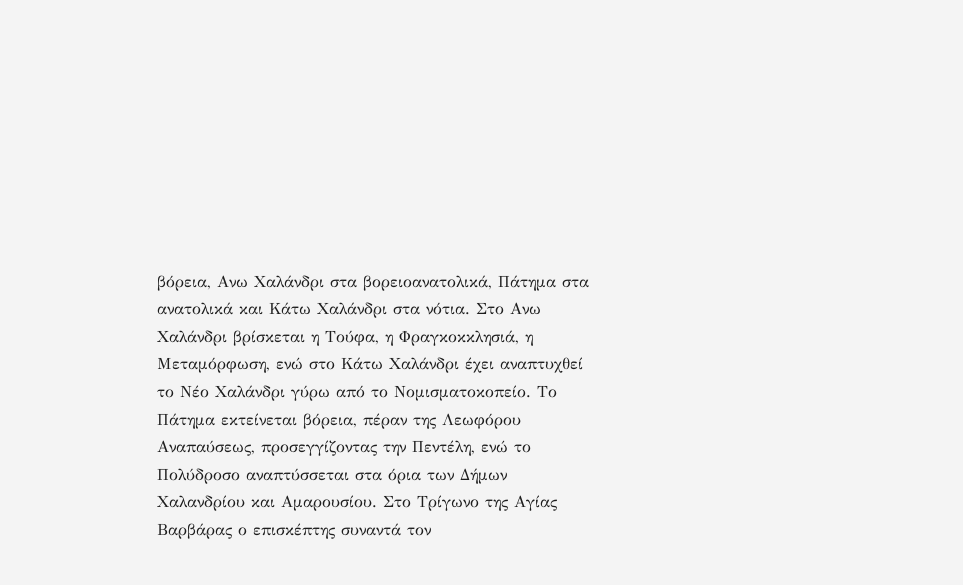βόρεια, Ανω Χαλάνδρι στα βορειοανατολικά, Πάτημα στα ανατολικά και Κάτω Χαλάνδρι στα νότια. Στο Ανω Χαλάνδρι βρίσκεται η Τούφα, η Φραγκοκκλησιά, η Μεταμόρφωση, ενώ στο Κάτω Χαλάνδρι έχει αναπτυχθεί το Νέο Χαλάνδρι γύρω από το Νομισματοκοπείο. Το Πάτημα εκτείνεται βόρεια, πέραν της Λεωφόρου Αναπαύσεως, προσεγγίζοντας την Πεντέλη, ενώ το Πολύδροσο αναπτύσσεται στα όρια των Δήμων Χαλανδρίου και Αμαρουσίου. Στο Τρίγωνο της Αγίας Βαρβάρας ο επισκέπτης συναντά τον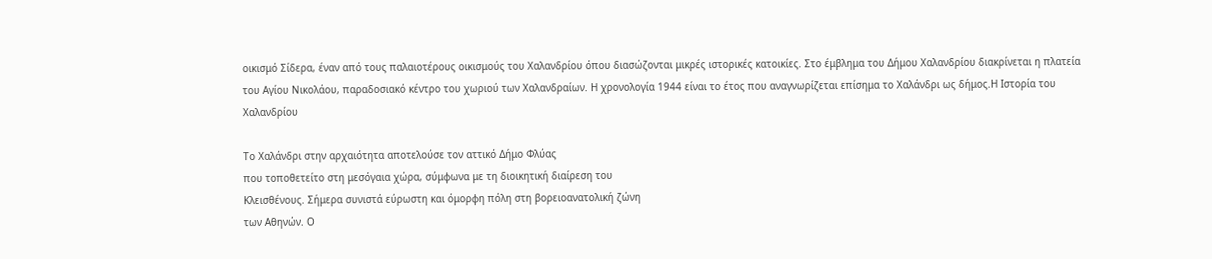οικισμό Σίδερα, έναν από τους παλαιοτέρους οικισμούς του Χαλανδρίου όπου διασώζονται μικρές ιστορικές κατοικίες. Στο έμβλημα του Δήμου Χαλανδρίου διακρίνεται η πλατεία του Αγίου Νικολάου, παραδοσιακό κέντρο του χωριού των Χαλανδραίων. Η χρονολογία 1944 είναι το έτος που αναγνωρίζεται επίσημα το Χαλάνδρι ως δήμος.Η Ιστορία του Χαλανδρίου

Το Χαλάνδρι στην αρχαιότητα αποτελούσε τον αττικό Δήμο Φλύας
που τοποθετείτο στη μεσόγαια χώρα, σύμφωνα με τη διοικητική διαίρεση του
Κλεισθένους. Σήμερα συνιστά εύρωστη και όμορφη πόλη στη βορειοανατολική ζώνη
των Αθηνών. Ο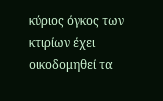κύριος όγκος των κτιρίων έχει οικοδομηθεί τα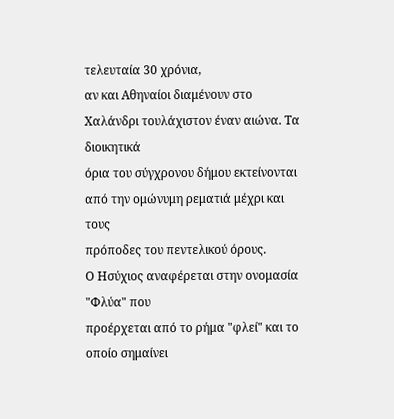τελευταία 30 χρόνια,
αν και Αθηναίοι διαμένουν στο Χαλάνδρι τουλάχιστον έναν αιώνα. Τα διοικητικά
όρια του σύγχρονου δήμου εκτείνονται από την ομώνυμη ρεματιά μέχρι και τους
πρόποδες του πεντελικού όρους.
Ο Ησύχιος αναφέρεται στην ονομασία "Φλύα" που
προέρχεται από το ρήμα "φλεί" και το οποίο σημαίνει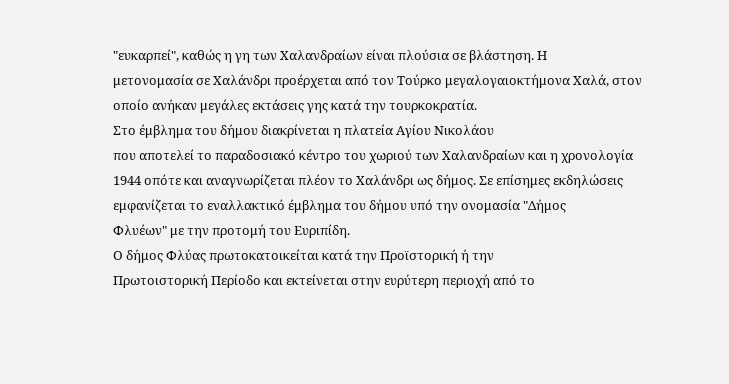"ευκαρπεί", καθώς η γη των Χαλανδραίων είναι πλούσια σε βλάστηση. Η
μετονομασία σε Χαλάνδρι προέρχεται από τον Τούρκο μεγαλογαιοκτήμονα Χαλά, στον
οποίο ανήκαν μεγάλες εκτάσεις γης κατά την τουρκοκρατία.
Στο έμβλημα του δήμου διακρίνεται η πλατεία Αγίου Νικολάου
που αποτελεί το παραδοσιακό κέντρο του χωριού των Χαλανδραίων και η χρονολογία
1944 οπότε και αναγνωρίζεται πλέον το Χαλάνδρι ως δήμος. Σε επίσημες εκδηλώσεις
εμφανίζεται το εναλλακτικό έμβλημα του δήμου υπό την ονομασία "Δήμος
Φλυέων" με την προτομή του Ευριπίδη.
Ο δήμος Φλύας πρωτοκατοικείται κατά την Προϊστορική ή την
Πρωτοιστορική Περίοδο και εκτείνεται στην ευρύτερη περιοχή από το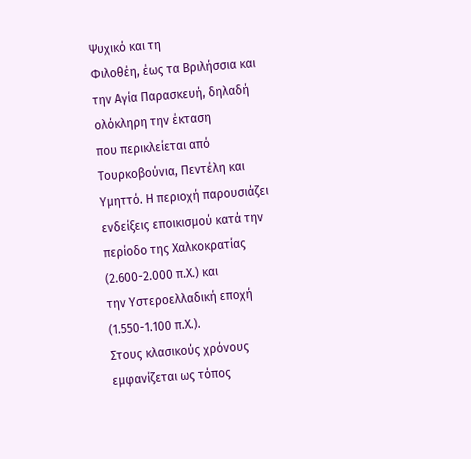Ψυχικό και τη
Φιλοθέη, έως τα Βριλήσσια και την Αγία Παρασκευή, δηλαδή ολόκληρη την έκταση
που περικλείεται από Τουρκοβούνια, Πεντέλη και Υμηττό. Η περιοχή παρουσιάζει
ενδείξεις εποικισμού κατά την περίοδο της Χαλκοκρατίας (2.600-2.000 π.Χ.) και
την Υστεροελλαδική εποχή (1.550-1.100 π.Χ.).
Στους κλασικούς χρόνους εμφανίζεται ως τόπος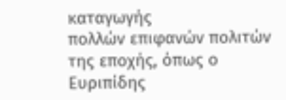καταγωγής
πολλών επιφανών πολιτών της εποχής, όπως ο Ευριπίδης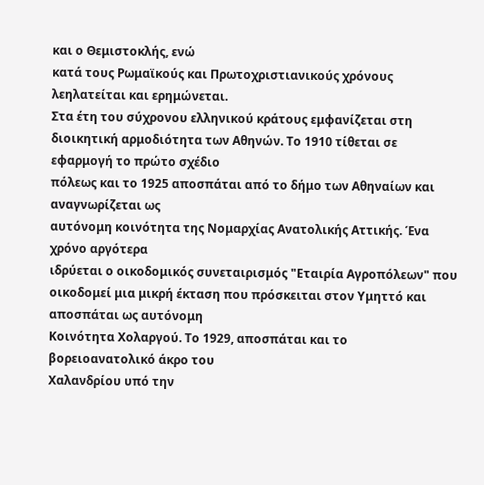και ο Θεμιστοκλής, ενώ
κατά τους Ρωμαϊκούς και Πρωτοχριστιανικούς χρόνους λεηλατείται και ερημώνεται.
Στα έτη του σύχρονου ελληνικού κράτους εμφανίζεται στη
διοικητική αρμοδιότητα των Αθηνών. Το 1910 τίθεται σε εφαρμογή το πρώτο σχέδιο
πόλεως και το 1925 αποσπάται από το δήμο των Αθηναίων και αναγνωρίζεται ως
αυτόνομη κοινότητα της Νομαρχίας Ανατολικής Αττικής. Ένα χρόνο αργότερα
ιδρύεται ο οικοδομικός συνεταιρισμός "Εταιρία Αγροπόλεων" που
οικοδομεί μια μικρή έκταση που πρόσκειται στον Υμηττό και αποσπάται ως αυτόνομη
Κοινότητα Χολαργού. Το 1929, αποσπάται και το βορειοανατολικό άκρο του
Χαλανδρίου υπό την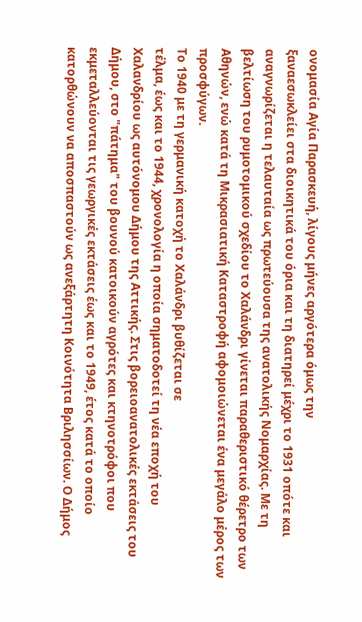ονομασία Αγία Παρασκευή, λίγους μήνες αργότερα όμως την
ξαναεσωκλείει στα διοικητικά του όρια και τη διατηρεί μέχρι το 1931 οπότε και
αναγνωρίζεται η τελαυταία ως πρωτεύουσα της ανατολικής Νομαρχίας. Με τη
βελτίωση του ρυμοτομικού σχεδίου το Χαλάνδρι γίνεται παραθεριστικό θέρετρο των
Αθηνών, ενώ κατά τη Μικρασιατική Καταστροφή αφομοιώνεται ένα μεγάλο μέρος των
προσφύγων.
Το 1940 με τη γερμανική κατοχή το Χαλάνδρι βυθίζεται σε
τέλμα, έως και το 1944, χρονολογία η οποία σηματοδοτεί τη νέα εποχή του
Χαλανδρίου ως αυτόνομου Δήμου της Αττικής. Στις βορειοανατολικές εκτάσεις του
Δήμου, στο "πάτημα" του βουνού κατοικούν αγρότες και κτηνοτρόφοι που
εκμεταλλεύονται τις γεωργικές εκτάσεις έως και το 1949, έτος κατά το οποίο
κατορθώνουν να αποσπαστούν ως ανεξάρτητη Κοινότητα Βριλησσίων. Ο Δήμος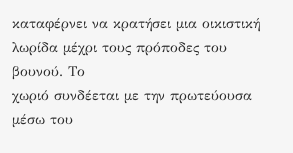καταφέρνει να κρατήσει μια οικιστική λωρίδα μέχρι τους πρόποδες του βουνού. Το
χωριό συνδέεται με την πρωτεύουσα μέσω του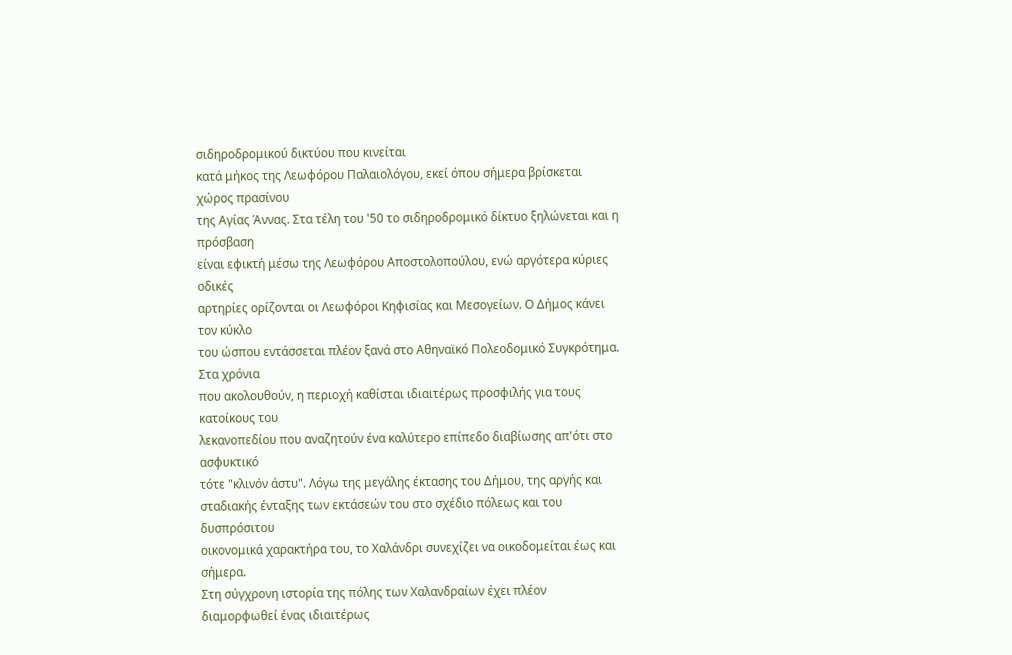σιδηροδρομικού δικτύου που κινείται
κατά μήκος της Λεωφόρου Παλαιολόγου, εκεί όπου σήμερα βρίσκεται χώρος πρασίνου
της Αγίας Άννας. Στα τέλη του '50 το σιδηροδρομικό δίκτυο ξηλώνεται και η πρόσβαση
είναι εφικτή μέσω της Λεωφόρου Αποστολοπούλου, ενώ αργότερα κύριες οδικές
αρτηρίες ορίζονται οι Λεωφόροι Κηφισίας και Μεσογείων. Ο Δήμος κάνει τον κύκλο
του ώσπου εντάσσεται πλέον ξανά στο Αθηναϊκό Πολεοδομικό Συγκρότημα. Στα χρόνια
που ακολουθούν, η περιοχή καθίσται ιδιαιτέρως προσφιλής για τους κατοίκους του
λεκανοπεδίου που αναζητούν ένα καλύτερο επίπεδο διαβίωσης απ'ότι στο ασφυκτικό
τότε "κλινόν άστυ". Λόγω της μεγάλης έκτασης του Δήμου, της αργής και
σταδιακής ένταξης των εκτάσεών του στο σχέδιο πόλεως και του δυσπρόσιτου
οικονομικά χαρακτήρα του, το Χαλάνδρι συνεχίζει να οικοδομείται έως και σήμερα.
Στη σύγχρονη ιστορία της πόλης των Χαλανδραίων έχει πλέον
διαμορφωθεί ένας ιδιαιτέρως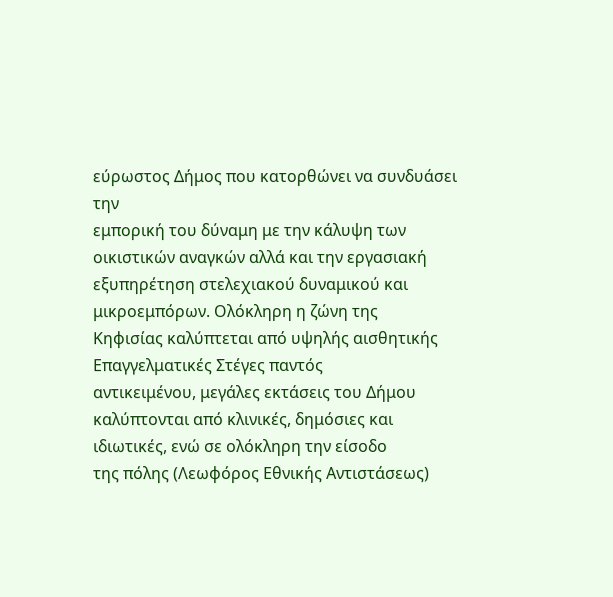εύρωστος Δήμος που κατορθώνει να συνδυάσει την
εμπορική του δύναμη με την κάλυψη των οικιστικών αναγκών αλλά και την εργασιακή
εξυπηρέτηση στελεχιακού δυναμικού και μικροεμπόρων. Ολόκληρη η ζώνη της
Κηφισίας καλύπτεται από υψηλής αισθητικής Επαγγελματικές Στέγες παντός
αντικειμένου, μεγάλες εκτάσεις του Δήμου καλύπτονται από κλινικές, δημόσιες και
ιδιωτικές, ενώ σε ολόκληρη την είσοδο
της πόλης (Λεωφόρος Εθνικής Αντιστάσεως)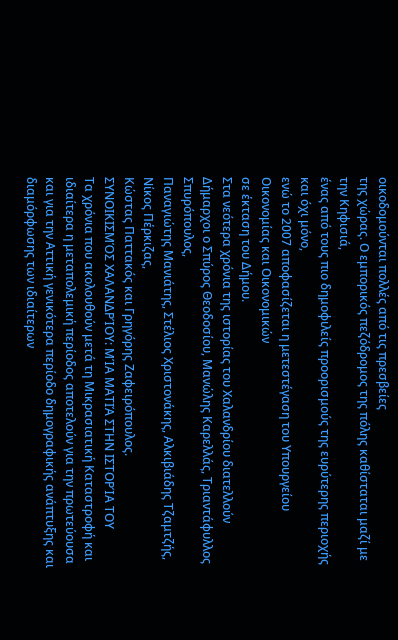οικοδομούνται πολλές από τις πρεσβείες
της χώρας. Ο εμπορικός πεζόδρομος της πόλης καθίσταται μαζί με την Κηφισιά,
ένας από τους πιο δημοφιλείς προορισμούς της ευρύτερης περιοχής και όχι μόνο,
ενώ το 2007 αποφασίζεται η μετεστέγαση του Υπουργείου Οικονομίας και Οικονομικών
σε έκταση του Δήμου.
Στα νεότερα χρόνια της ιστορίας του Χαλανδρίου διατελλούν
Δήμαρχοι ο Σπύρος Θεοδοσίου, Μανώλης Καρελλάς, Τριαντάφυλλος Σπυρόπουλος,
Παναγιώτης Μανιάτης, Στέλιος Χριστονάκης, Αλκιβιάδης Τζαμτζής, Νίκος Πέρκιζας,
Κώστας Παττακός και Γρηγόρης Ζαφειρόπουλος.
ΣΥΝΟΙΚΙΣΜΌΣ ΧΑΛΑΝΔΡΊΟΥ: ΜΊΑ ΜΑΤΙΆ ΣΤΗΝ ΙΣΤΟΡΊΑ ΤΟΥ
Τα χρόνια που ακολουθούν μετά τη Μικρασιατική Καταστροφή και ιδιαίτερα η μεταπολεμική περίοδος αποτελούν για την πρωτεύουσα και για την Αττική γενικότερα περίοδο δημογραφικής ανάπτυξης και διαμόρφωσης των ιδιαίτερων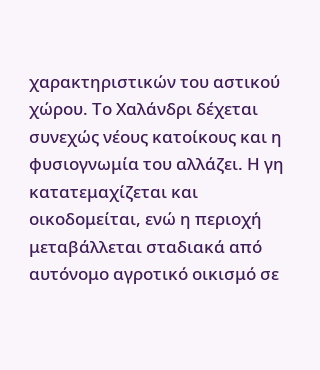χαρακτηριστικών του αστικού χώρου. Το Χαλάνδρι δέχεται συνεχώς νέους κατοίκους και η φυσιογνωμία του αλλάζει. Η γη κατατεμαχίζεται και οικοδομείται, ενώ η περιοχή μεταβάλλεται σταδιακά από αυτόνομο αγροτικό οικισμό σε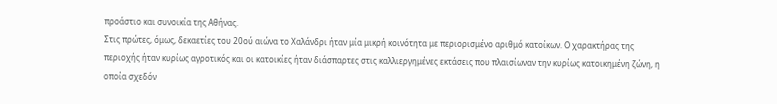προάστιο και συνοικία της Αθήνας.
Στις πρώτες, όμως, δεκαετίες του 20ού αιώνα το Χαλάνδρι ήταν μία μικρή κοινότητα με περιορισμένο αριθμό κατοίκων. Ο χαρακτήρας της περιοχής ήταν κυρίως αγροτικός και οι κατοικίες ήταν διάσπαρτες στις καλλιεργημένες εκτάσεις που πλαισίωναν την κυρίως κατοικημένη ζώνη, η οποία σχεδόν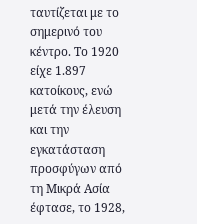ταυτίζεται με το σημερινό του κέντρο. Το 1920 είχε 1.897 κατοίκους, ενώ μετά την έλευση και την εγκατάσταση προσφύγων από τη Μικρά Ασία έφτασε, το 1928,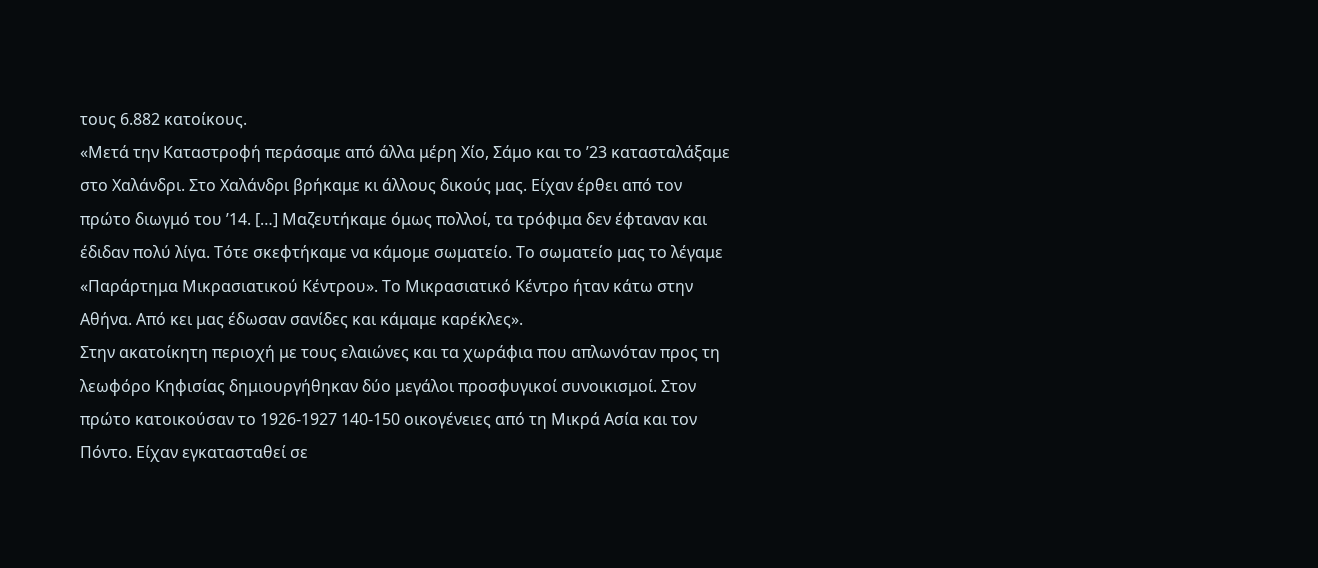τους 6.882 κατοίκους.
«Μετά την Καταστροφή περάσαμε από άλλα μέρη Χίο, Σάμο και το ’23 κατασταλάξαμε στο Χαλάνδρι. Στο Χαλάνδρι βρήκαμε κι άλλους δικούς μας. Είχαν έρθει από τον πρώτο διωγμό του ’14. […] Μαζευτήκαμε όμως πολλοί, τα τρόφιμα δεν έφταναν και έδιδαν πολύ λίγα. Τότε σκεφτήκαμε να κάμομε σωματείο. Το σωματείο μας το λέγαμε «Παράρτημα Μικρασιατικού Κέντρου». Το Μικρασιατικό Κέντρο ήταν κάτω στην Αθήνα. Από κει μας έδωσαν σανίδες και κάμαμε καρέκλες».
Στην ακατοίκητη περιοχή με τους ελαιώνες και τα χωράφια που απλωνόταν προς τη λεωφόρο Κηφισίας δημιουργήθηκαν δύο μεγάλοι προσφυγικοί συνοικισμοί. Στον πρώτο κατοικούσαν το 1926-1927 140-150 οικογένειες από τη Μικρά Ασία και τον Πόντο. Είχαν εγκατασταθεί σε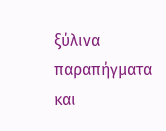ξύλινα παραπήγματα και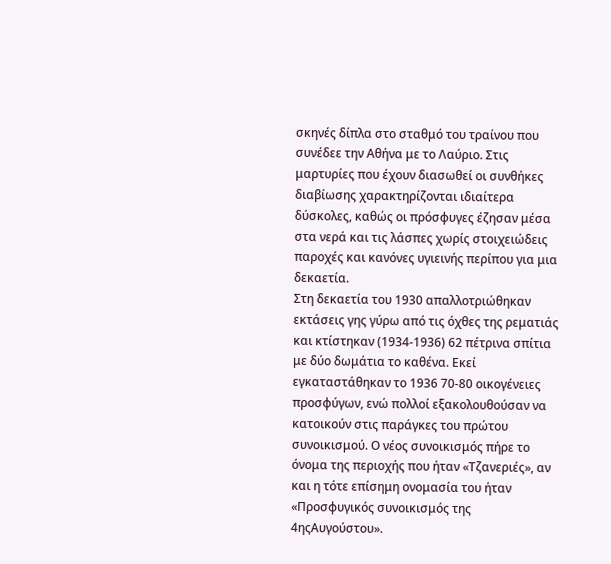σκηνές δίπλα στο σταθμό του τραίνου που συνέδεε την Αθήνα με το Λαύριο. Στις μαρτυρίες που έχουν διασωθεί οι συνθήκες διαβίωσης χαρακτηρίζονται ιδιαίτερα δύσκολες, καθώς οι πρόσφυγες έζησαν μέσα στα νερά και τις λάσπες χωρίς στοιχειώδεις παροχές και κανόνες υγιεινής περίπου για μια δεκαετία.
Στη δεκαετία του 1930 απαλλοτριώθηκαν εκτάσεις γης γύρω από τις όχθες της ρεματιάς και κτίστηκαν (1934-1936) 62 πέτρινα σπίτια με δύο δωμάτια το καθένα. Εκεί εγκαταστάθηκαν το 1936 70-80 οικογένειες προσφύγων, ενώ πολλοί εξακολουθούσαν να κατοικούν στις παράγκες του πρώτου συνοικισμού. Ο νέος συνοικισμός πήρε το όνομα της περιοχής που ήταν «Τζανεριές», αν και η τότε επίσημη ονομασία του ήταν «Προσφυγικός συνοικισμός της 4ηςΑυγούστου».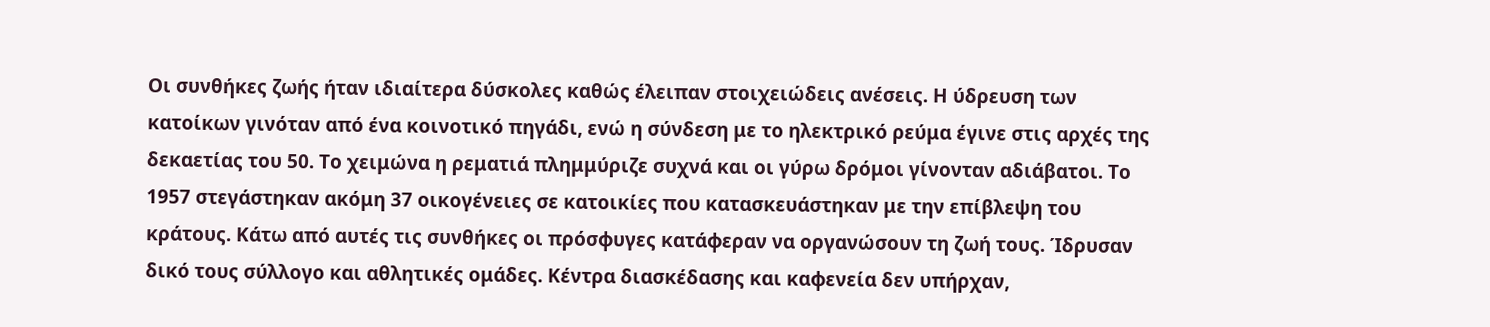Οι συνθήκες ζωής ήταν ιδιαίτερα δύσκολες καθώς έλειπαν στοιχειώδεις ανέσεις. Η ύδρευση των κατοίκων γινόταν από ένα κοινοτικό πηγάδι, ενώ η σύνδεση με το ηλεκτρικό ρεύμα έγινε στις αρχές της δεκαετίας του 50. Το χειμώνα η ρεματιά πλημμύριζε συχνά και οι γύρω δρόμοι γίνονταν αδιάβατοι. Το 1957 στεγάστηκαν ακόμη 37 οικογένειες σε κατοικίες που κατασκευάστηκαν με την επίβλεψη του κράτους. Κάτω από αυτές τις συνθήκες οι πρόσφυγες κατάφεραν να οργανώσουν τη ζωή τους. Ίδρυσαν δικό τους σύλλογο και αθλητικές ομάδες. Κέντρα διασκέδασης και καφενεία δεν υπήρχαν,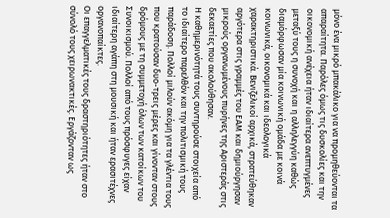μόνο ένα μικρό μπακάλικο για να προμηθεύονται τα απαραίτητα. Παρόλες όμως τις δυσκολίες και την οικονομική ανέχεια ήταν ιδιαίτερα ανεπτυγμένες μεταξύ τους η συνοχή και η αλληλεγγύη καθώς διαμόρφωσαν μία κοινωνική ομάδα με κοινά κοινωνικά, οικονομικά και ιδεολογικά χαρακτηριστικά. Βενιζελικοί αρχικά, στρατεύθηκαν αργότερα στις γραμμές του ΕΑΜ και δημιούργησαν μικρούς οργανωμένους πυρήνες της Αριστεράς στις δεκαετίες που ακολούθησαν.
Η καθημερινότητά τους συντηρούσε στοιχεία από το ιδιαίτερο παρελθόν και την πολιτισμική τους παράδοση. Πολλοί μιλούν ακόμη για τα γλέντια τους που κρατούσαν δυο-τρεις μέρες και γίνονταν στους δρόμους με τη συμμετοχή όλων των κατοίκων του Συνοικισμού. Πολλοί από τους πρόσφυγες είχαν ιδιαίτερη αγάπη στη μουσική και ήταν ερασιτέχνες οργανοπαίκτες.
Οι επαγγελματικές τους δραστηριότητες ήταν στο σύνολό τους χειρωνακτικές. Εργάζονταν ως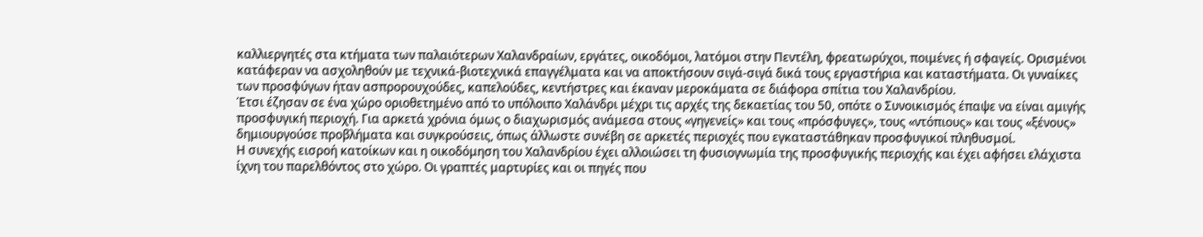καλλιεργητές στα κτήματα των παλαιότερων Χαλανδραίων, εργάτες, οικοδόμοι, λατόμοι στην Πεντέλη, φρεατωρύχοι, ποιμένες ή σφαγείς. Ορισμένοι κατάφεραν να ασχοληθούν με τεχνικά-βιοτεχνικά επαγγέλματα και να αποκτήσουν σιγά-σιγά δικά τους εργαστήρια και καταστήματα. Οι γυναίκες των προσφύγων ήταν ασπρορουχούδες, καπελούδες, κεντήστρες και έκαναν μεροκάματα σε διάφορα σπίτια του Χαλανδρίου.
Έτσι έζησαν σε ένα χώρο οριοθετημένο από το υπόλοιπο Χαλάνδρι μέχρι τις αρχές της δεκαετίας του 50, οπότε ο Συνοικισμός έπαψε να είναι αμιγής προσφυγική περιοχή. Για αρκετά χρόνια όμως ο διαχωρισμός ανάμεσα στους «γηγενείς» και τους «πρόσφυγες», τους «ντόπιους» και τους «ξένους» δημιουργούσε προβλήματα και συγκρούσεις, όπως άλλωστε συνέβη σε αρκετές περιοχές που εγκαταστάθηκαν προσφυγικοί πληθυσμοί.
Η συνεχής εισροή κατοίκων και η οικοδόμηση του Χαλανδρίου έχει αλλοιώσει τη φυσιογνωμία της προσφυγικής περιοχής και έχει αφήσει ελάχιστα ίχνη του παρελθόντος στο χώρο. Οι γραπτές μαρτυρίες και οι πηγές που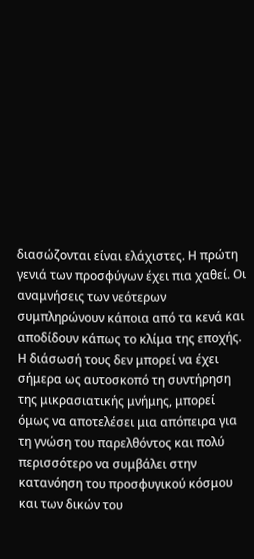διασώζονται είναι ελάχιστες. Η πρώτη γενιά των προσφύγων έχει πια χαθεί. Οι αναμνήσεις των νεότερων συμπληρώνουν κάποια από τα κενά και αποδίδουν κάπως το κλίμα της εποχής. Η διάσωσή τους δεν μπορεί να έχει σήμερα ως αυτοσκοπό τη συντήρηση της μικρασιατικής μνήμης, μπορεί όμως να αποτελέσει μια απόπειρα για τη γνώση του παρελθόντος και πολύ περισσότερο να συμβάλει στην κατανόηση του προσφυγικού κόσμου και των δικών του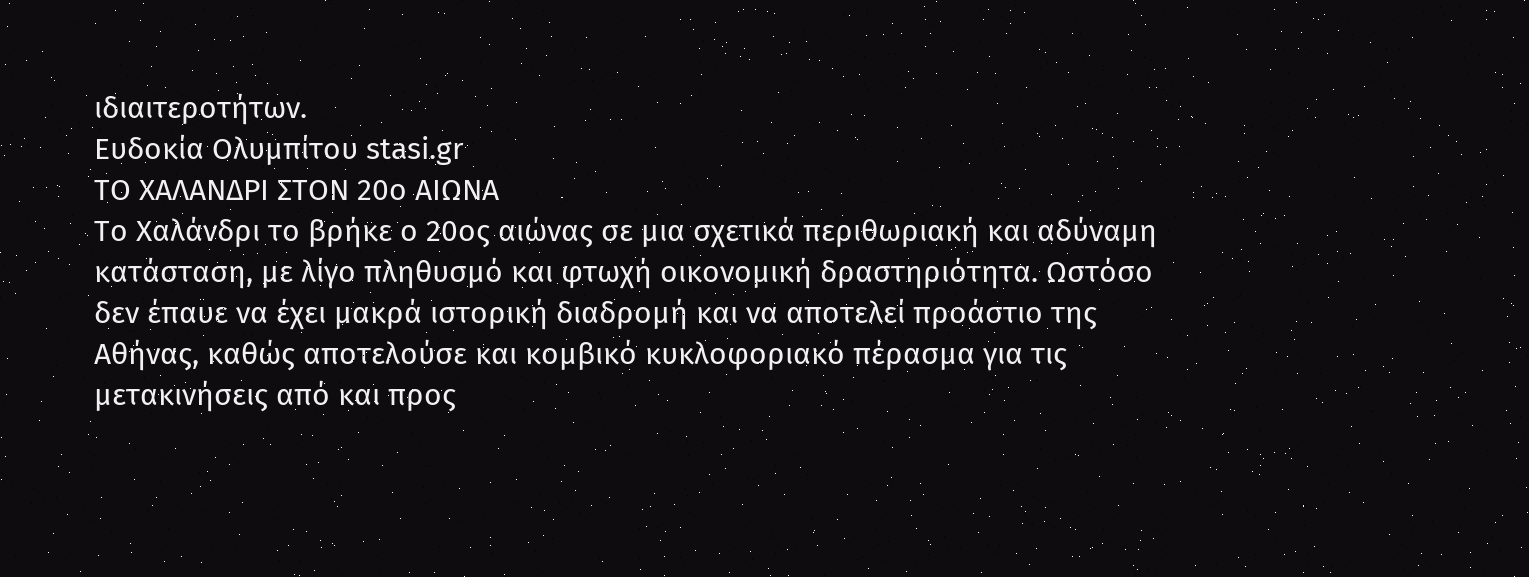ιδιαιτεροτήτων.
Ευδοκία Ολυμπίτου stasi.gr
ΤΟ ΧΑΛΑΝΔΡΙ ΣΤΟΝ 20ο ΑΙΩΝΑ
Το Χαλάνδρι το βρήκε ο 20ος αιώνας σε μια σχετικά περιθωριακή και αδύναμη κατάσταση, με λίγο πληθυσμό και φτωχή οικονομική δραστηριότητα. Ωστόσο δεν έπαυε να έχει μακρά ιστορική διαδρομή και να αποτελεί προάστιο της Αθήνας, καθώς αποτελούσε και κομβικό κυκλοφοριακό πέρασμα για τις μετακινήσεις από και προς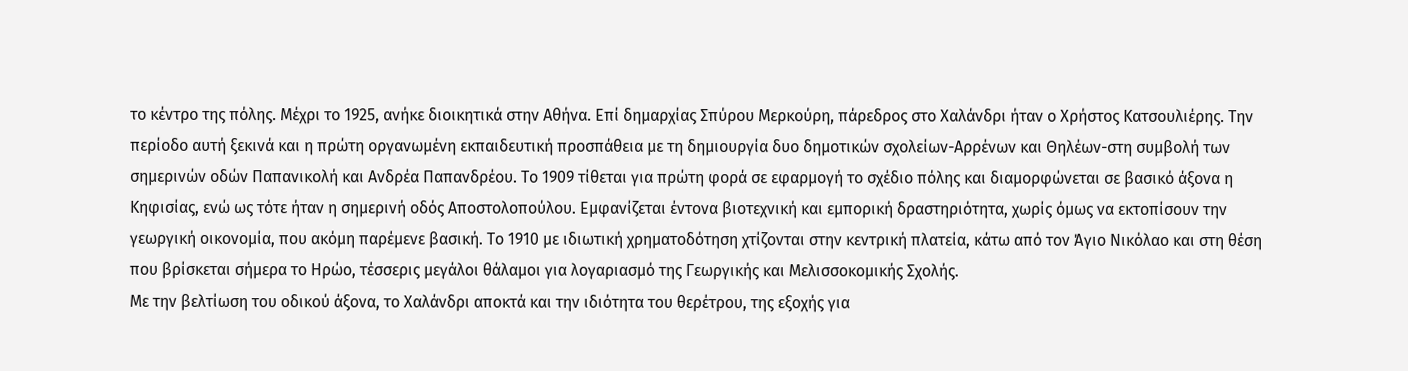το κέντρο της πόλης. Μέχρι το 1925, ανήκε διοικητικά στην Αθήνα. Επί δημαρχίας Σπύρου Μερκούρη, πάρεδρος στο Χαλάνδρι ήταν ο Χρήστος Κατσουλιέρης. Την περίοδο αυτή ξεκινά και η πρώτη οργανωμένη εκπαιδευτική προσπάθεια με τη δημιουργία δυο δημοτικών σχολείων-Αρρένων και Θηλέων-στη συμβολή των σημερινών οδών Παπανικολή και Ανδρέα Παπανδρέου. Το 1909 τίθεται για πρώτη φορά σε εφαρμογή το σχέδιο πόλης και διαμορφώνεται σε βασικό άξονα η Κηφισίας, ενώ ως τότε ήταν η σημερινή οδός Αποστολοπούλου. Εμφανίζεται έντονα βιοτεχνική και εμπορική δραστηριότητα, χωρίς όμως να εκτοπίσουν την γεωργική οικονομία, που ακόμη παρέμενε βασική. Το 1910 με ιδιωτική χρηματοδότηση χτίζονται στην κεντρική πλατεία, κάτω από τον Άγιο Νικόλαο και στη θέση που βρίσκεται σήμερα το Ηρώο, τέσσερις μεγάλοι θάλαμοι για λογαριασμό της Γεωργικής και Μελισσοκομικής Σχολής.
Με την βελτίωση του οδικού άξονα, το Χαλάνδρι αποκτά και την ιδιότητα του θερέτρου, της εξοχής για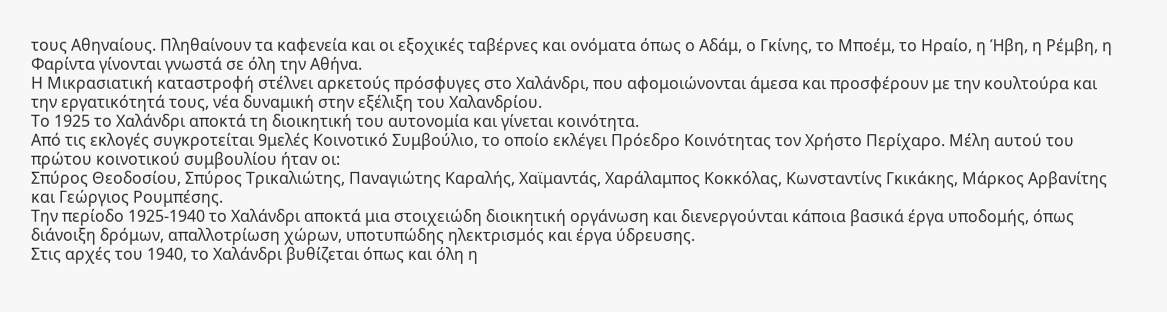τους Αθηναίους. Πληθαίνουν τα καφενεία και οι εξοχικές ταβέρνες και ονόματα όπως ο Αδάμ, ο Γκίνης, το Μποέμ, το Ηραίο, η Ήβη, η Ρέμβη, η Φαρίντα γίνονται γνωστά σε όλη την Αθήνα.
Η Μικρασιατική καταστροφή στέλνει αρκετούς πρόσφυγες στο Χαλάνδρι, που αφομοιώνονται άμεσα και προσφέρουν με την κουλτούρα και την εργατικότητά τους, νέα δυναμική στην εξέλιξη του Χαλανδρίου.
Το 1925 το Χαλάνδρι αποκτά τη διοικητική του αυτονομία και γίνεται κοινότητα.
Από τις εκλογές συγκροτείται 9μελές Κοινοτικό Συμβούλιο, το οποίο εκλέγει Πρόεδρο Κοινότητας τον Χρήστο Περίχαρο. Μέλη αυτού του πρώτου κοινοτικού συμβουλίου ήταν οι:
Σπύρος Θεοδοσίου, Σπύρος Τρικαλιώτης, Παναγιώτης Καραλής, Χαϊμαντάς, Χαράλαμπος Κοκκόλας, Κωνσταντίνς Γκικάκης, Μάρκος Αρβανίτης και Γεώργιος Ρουμπέσης.
Την περίοδο 1925-1940 το Χαλάνδρι αποκτά μια στοιχειώδη διοικητική οργάνωση και διενεργούνται κάποια βασικά έργα υποδομής, όπως διάνοιξη δρόμων, απαλλοτρίωση χώρων, υποτυπώδης ηλεκτρισμός και έργα ύδρευσης.
Στις αρχές του 1940, το Χαλάνδρι βυθίζεται όπως και όλη η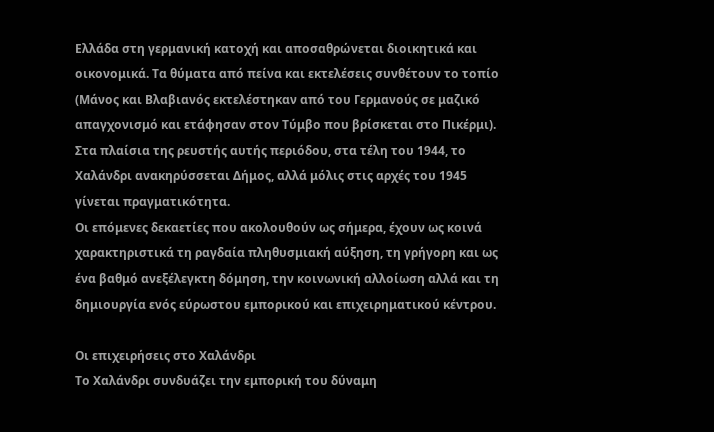Ελλάδα στη γερμανική κατοχή και αποσαθρώνεται διοικητικά και οικονομικά. Τα θύματα από πείνα και εκτελέσεις συνθέτουν το τοπίο (Μάνος και Βλαβιανός εκτελέστηκαν από του Γερμανούς σε μαζικό απαγχονισμό και ετάφησαν στον Τύμβο που βρίσκεται στο Πικέρμι).
Στα πλαίσια της ρευστής αυτής περιόδου, στα τέλη του 1944, το Χαλάνδρι ανακηρύσσεται Δήμος, αλλά μόλις στις αρχές του 1945 γίνεται πραγματικότητα.
Οι επόμενες δεκαετίες που ακολουθούν ως σήμερα, έχουν ως κοινά χαρακτηριστικά τη ραγδαία πληθυσμιακή αύξηση, τη γρήγορη και ως ένα βαθμό ανεξέλεγκτη δόμηση, την κοινωνική αλλοίωση αλλά και τη δημιουργία ενός εύρωστου εμπορικού και επιχειρηματικού κέντρου.

Οι επιχειρήσεις στο Χαλάνδρι
Το Χαλάνδρι συνδυάζει την εμπορική του δύναμη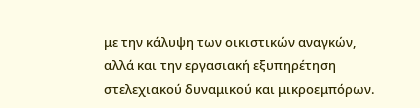με την κάλυψη των οικιστικών αναγκών, αλλά και την εργασιακή εξυπηρέτηση στελεχιακού δυναμικού και μικροεμπόρων.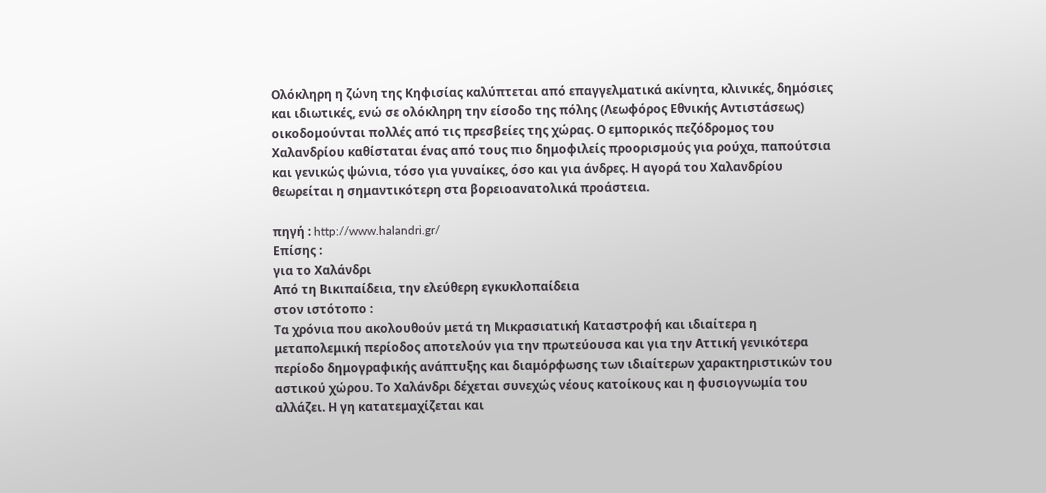Ολόκληρη η ζώνη της Κηφισίας καλύπτεται από επαγγελματικά ακίνητα, κλινικές, δημόσιες και ιδιωτικές, ενώ σε ολόκληρη την είσοδο της πόλης (Λεωφόρος Εθνικής Αντιστάσεως) οικοδομούνται πολλές από τις πρεσβείες της χώρας. Ο εμπορικός πεζόδρομος του Χαλανδρίου καθίσταται ένας από τους πιο δημοφιλείς προορισμούς για ρούχα, παπούτσια και γενικώς ψώνια, τόσο για γυναίκες, όσο και για άνδρες. Η αγορά του Χαλανδρίου θεωρείται η σημαντικότερη στα βορειοανατολικά προάστεια.

πηγή : http://www.halandri.gr/
Επίσης :
για το Χαλάνδρι
Από τη Βικιπαίδεια, την ελεύθερη εγκυκλοπαίδεια
στον ιστότοπο :
Τα χρόνια που ακολουθούν μετά τη Μικρασιατική Καταστροφή και ιδιαίτερα η μεταπολεμική περίοδος αποτελούν για την πρωτεύουσα και για την Αττική γενικότερα περίοδο δημογραφικής ανάπτυξης και διαμόρφωσης των ιδιαίτερων χαρακτηριστικών του αστικού χώρου. Το Χαλάνδρι δέχεται συνεχώς νέους κατοίκους και η φυσιογνωμία του αλλάζει. Η γη κατατεμαχίζεται και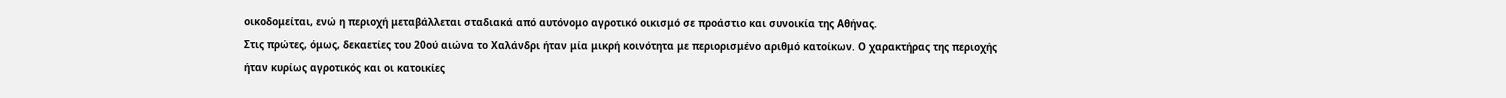οικοδομείται, ενώ η περιοχή μεταβάλλεται σταδιακά από αυτόνομο αγροτικό οικισμό σε προάστιο και συνοικία της Αθήνας.
Στις πρώτες, όμως, δεκαετίες του 20ού αιώνα το Χαλάνδρι ήταν μία μικρή κοινότητα με περιορισμένο αριθμό κατοίκων. Ο χαρακτήρας της περιοχής ήταν κυρίως αγροτικός και οι κατοικίες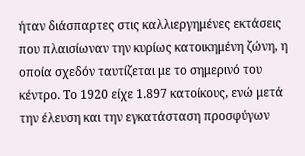ήταν διάσπαρτες στις καλλιεργημένες εκτάσεις που πλαισίωναν την κυρίως κατοικημένη ζώνη, η οποία σχεδόν ταυτίζεται με το σημερινό του κέντρο. Το 1920 είχε 1.897 κατοίκους, ενώ μετά την έλευση και την εγκατάσταση προσφύγων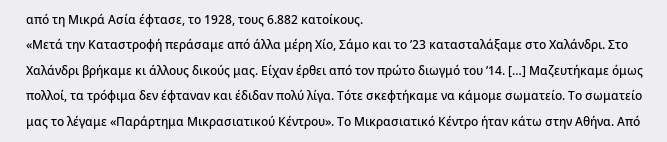από τη Μικρά Ασία έφτασε, το 1928, τους 6.882 κατοίκους.
«Μετά την Καταστροφή περάσαμε από άλλα μέρη Χίο, Σάμο και το ’23 κατασταλάξαμε στο Χαλάνδρι. Στο Χαλάνδρι βρήκαμε κι άλλους δικούς μας. Είχαν έρθει από τον πρώτο διωγμό του ’14. […] Μαζευτήκαμε όμως πολλοί, τα τρόφιμα δεν έφταναν και έδιδαν πολύ λίγα. Τότε σκεφτήκαμε να κάμομε σωματείο. Το σωματείο μας το λέγαμε «Παράρτημα Μικρασιατικού Κέντρου». Το Μικρασιατικό Κέντρο ήταν κάτω στην Αθήνα. Από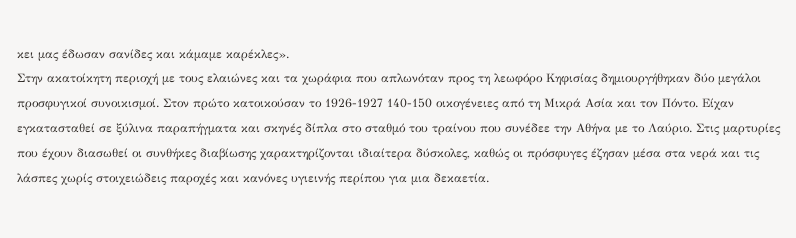κει μας έδωσαν σανίδες και κάμαμε καρέκλες».
Στην ακατοίκητη περιοχή με τους ελαιώνες και τα χωράφια που απλωνόταν προς τη λεωφόρο Κηφισίας δημιουργήθηκαν δύο μεγάλοι προσφυγικοί συνοικισμοί. Στον πρώτο κατοικούσαν το 1926-1927 140-150 οικογένειες από τη Μικρά Ασία και τον Πόντο. Είχαν εγκατασταθεί σε ξύλινα παραπήγματα και σκηνές δίπλα στο σταθμό του τραίνου που συνέδεε την Αθήνα με το Λαύριο. Στις μαρτυρίες που έχουν διασωθεί οι συνθήκες διαβίωσης χαρακτηρίζονται ιδιαίτερα δύσκολες, καθώς οι πρόσφυγες έζησαν μέσα στα νερά και τις λάσπες χωρίς στοιχειώδεις παροχές και κανόνες υγιεινής περίπου για μια δεκαετία.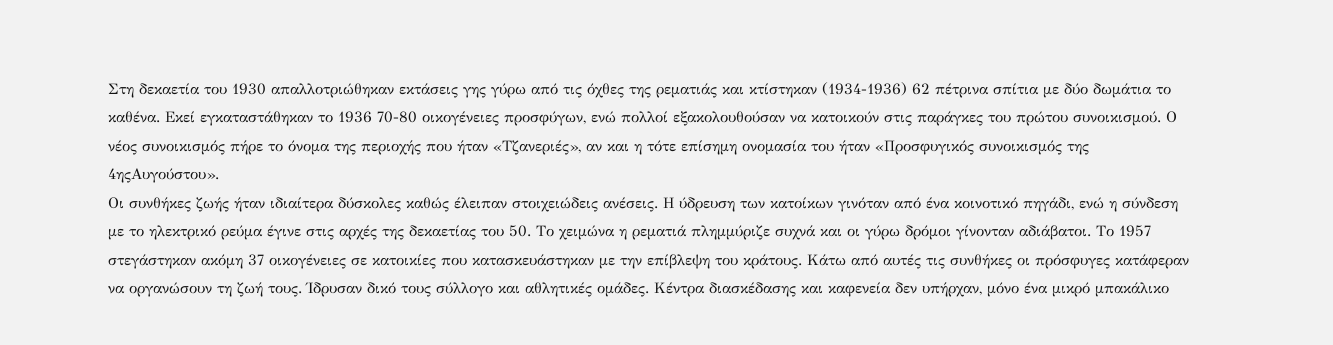Στη δεκαετία του 1930 απαλλοτριώθηκαν εκτάσεις γης γύρω από τις όχθες της ρεματιάς και κτίστηκαν (1934-1936) 62 πέτρινα σπίτια με δύο δωμάτια το καθένα. Εκεί εγκαταστάθηκαν το 1936 70-80 οικογένειες προσφύγων, ενώ πολλοί εξακολουθούσαν να κατοικούν στις παράγκες του πρώτου συνοικισμού. Ο νέος συνοικισμός πήρε το όνομα της περιοχής που ήταν «Τζανεριές», αν και η τότε επίσημη ονομασία του ήταν «Προσφυγικός συνοικισμός της 4ηςΑυγούστου».
Οι συνθήκες ζωής ήταν ιδιαίτερα δύσκολες καθώς έλειπαν στοιχειώδεις ανέσεις. Η ύδρευση των κατοίκων γινόταν από ένα κοινοτικό πηγάδι, ενώ η σύνδεση με το ηλεκτρικό ρεύμα έγινε στις αρχές της δεκαετίας του 50. Το χειμώνα η ρεματιά πλημμύριζε συχνά και οι γύρω δρόμοι γίνονταν αδιάβατοι. Το 1957 στεγάστηκαν ακόμη 37 οικογένειες σε κατοικίες που κατασκευάστηκαν με την επίβλεψη του κράτους. Κάτω από αυτές τις συνθήκες οι πρόσφυγες κατάφεραν να οργανώσουν τη ζωή τους. Ίδρυσαν δικό τους σύλλογο και αθλητικές ομάδες. Κέντρα διασκέδασης και καφενεία δεν υπήρχαν, μόνο ένα μικρό μπακάλικο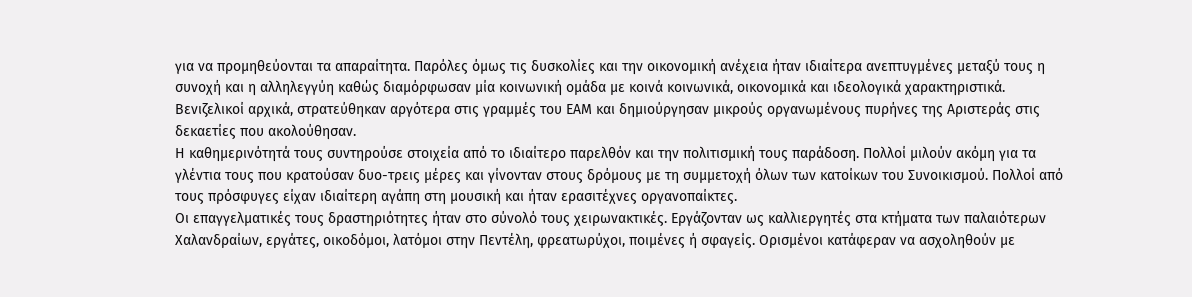για να προμηθεύονται τα απαραίτητα. Παρόλες όμως τις δυσκολίες και την οικονομική ανέχεια ήταν ιδιαίτερα ανεπτυγμένες μεταξύ τους η συνοχή και η αλληλεγγύη καθώς διαμόρφωσαν μία κοινωνική ομάδα με κοινά κοινωνικά, οικονομικά και ιδεολογικά χαρακτηριστικά. Βενιζελικοί αρχικά, στρατεύθηκαν αργότερα στις γραμμές του ΕΑΜ και δημιούργησαν μικρούς οργανωμένους πυρήνες της Αριστεράς στις δεκαετίες που ακολούθησαν.
Η καθημερινότητά τους συντηρούσε στοιχεία από το ιδιαίτερο παρελθόν και την πολιτισμική τους παράδοση. Πολλοί μιλούν ακόμη για τα γλέντια τους που κρατούσαν δυο-τρεις μέρες και γίνονταν στους δρόμους με τη συμμετοχή όλων των κατοίκων του Συνοικισμού. Πολλοί από τους πρόσφυγες είχαν ιδιαίτερη αγάπη στη μουσική και ήταν ερασιτέχνες οργανοπαίκτες.
Οι επαγγελματικές τους δραστηριότητες ήταν στο σύνολό τους χειρωνακτικές. Εργάζονταν ως καλλιεργητές στα κτήματα των παλαιότερων Χαλανδραίων, εργάτες, οικοδόμοι, λατόμοι στην Πεντέλη, φρεατωρύχοι, ποιμένες ή σφαγείς. Ορισμένοι κατάφεραν να ασχοληθούν με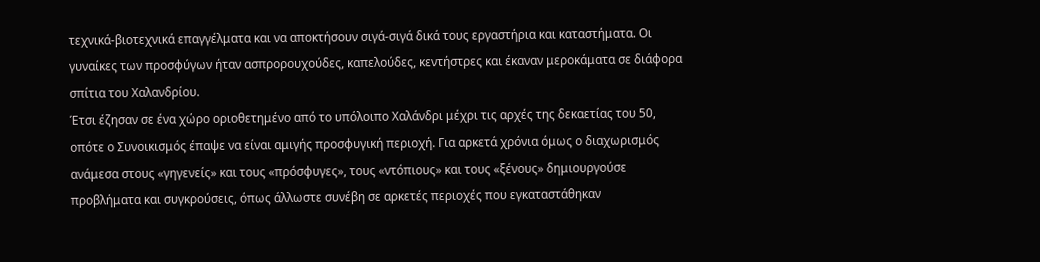τεχνικά-βιοτεχνικά επαγγέλματα και να αποκτήσουν σιγά-σιγά δικά τους εργαστήρια και καταστήματα. Οι γυναίκες των προσφύγων ήταν ασπρορουχούδες, καπελούδες, κεντήστρες και έκαναν μεροκάματα σε διάφορα σπίτια του Χαλανδρίου.
Έτσι έζησαν σε ένα χώρο οριοθετημένο από το υπόλοιπο Χαλάνδρι μέχρι τις αρχές της δεκαετίας του 50, οπότε ο Συνοικισμός έπαψε να είναι αμιγής προσφυγική περιοχή. Για αρκετά χρόνια όμως ο διαχωρισμός ανάμεσα στους «γηγενείς» και τους «πρόσφυγες», τους «ντόπιους» και τους «ξένους» δημιουργούσε προβλήματα και συγκρούσεις, όπως άλλωστε συνέβη σε αρκετές περιοχές που εγκαταστάθηκαν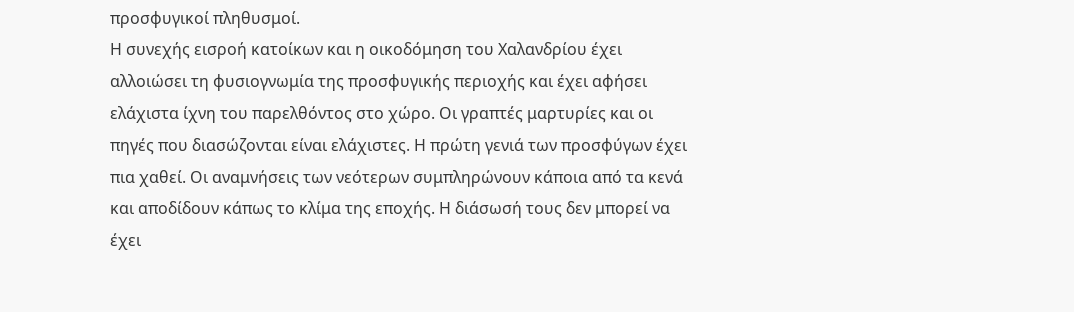προσφυγικοί πληθυσμοί.
Η συνεχής εισροή κατοίκων και η οικοδόμηση του Χαλανδρίου έχει αλλοιώσει τη φυσιογνωμία της προσφυγικής περιοχής και έχει αφήσει ελάχιστα ίχνη του παρελθόντος στο χώρο. Οι γραπτές μαρτυρίες και οι πηγές που διασώζονται είναι ελάχιστες. Η πρώτη γενιά των προσφύγων έχει πια χαθεί. Οι αναμνήσεις των νεότερων συμπληρώνουν κάποια από τα κενά και αποδίδουν κάπως το κλίμα της εποχής. Η διάσωσή τους δεν μπορεί να έχει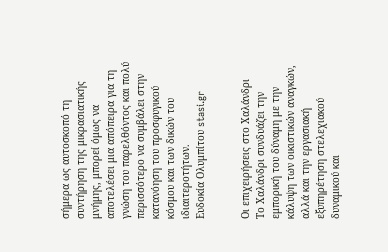σήμερα ως αυτοσκοπό τη συντήρηση της μικρασιατικής μνήμης, μπορεί όμως να αποτελέσει μια απόπειρα για τη γνώση του παρελθόντος και πολύ περισσότερο να συμβάλει στην κατανόηση του προσφυγικού κόσμου και των δικών του ιδιαιτεροτήτων.
Ευδοκία Ολυμπίτου stasi.gr


Οι επιχειρήσεις στο Χαλάνδρι
Το Χαλάνδρι συνδυάζει την εμπορική του δύναμη με την κάλυψη των οικιστικών αναγκών, αλλά και την εργασιακή εξυπηρέτηση στελεχιακού δυναμικού και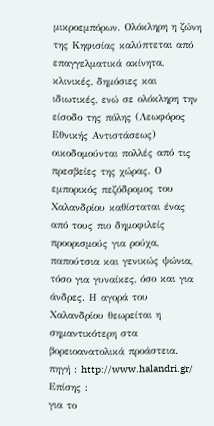μικροεμπόρων. Ολόκληρη η ζώνη της Κηφισίας καλύπτεται από επαγγελματικά ακίνητα, κλινικές, δημόσιες και ιδιωτικές, ενώ σε ολόκληρη την είσοδο της πόλης (Λεωφόρος Εθνικής Αντιστάσεως) οικοδομούνται πολλές από τις πρεσβείες της χώρας. Ο εμπορικός πεζόδρομος του Χαλανδρίου καθίσταται ένας από τους πιο δημοφιλείς προορισμούς για ρούχα, παπούτσια και γενικώς ψώνια, τόσο για γυναίκες, όσο και για άνδρες. Η αγορά του Χαλανδρίου θεωρείται η σημαντικότερη στα βορειοανατολικά προάστεια.
πηγή : http://www.halandri.gr/
Επίσης :
για το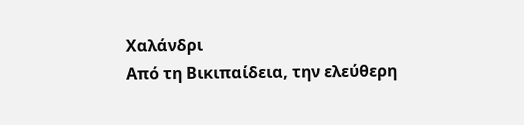Χαλάνδρι
Από τη Βικιπαίδεια, την ελεύθερη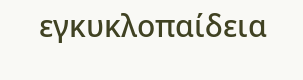εγκυκλοπαίδεια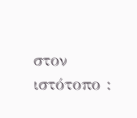στον ιστότοπο :